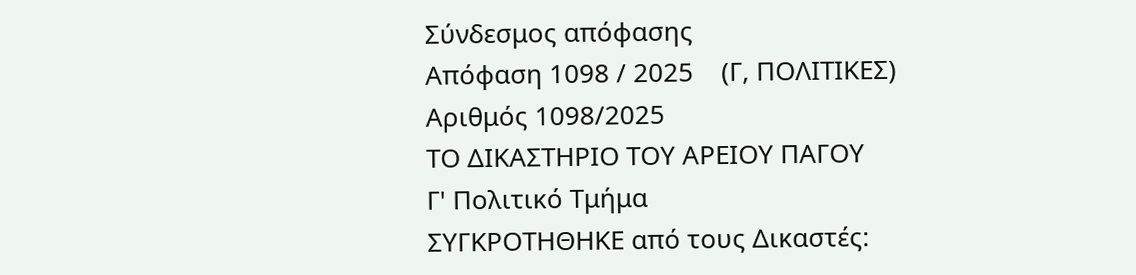Σύνδεσμος απόφασης
Απόφαση 1098 / 2025    (Γ, ΠΟΛΙΤΙΚΕΣ)
Αριθμός 1098/2025
ΤΟ ΔΙΚΑΣΤΗΡΙΟ ΤΟΥ ΑΡΕΙΟΥ ΠΑΓΟΥ
Γ' Πολιτικό Τμήμα
ΣΥΓΚΡΟΤΗΘΗΚΕ από τους Δικαστές: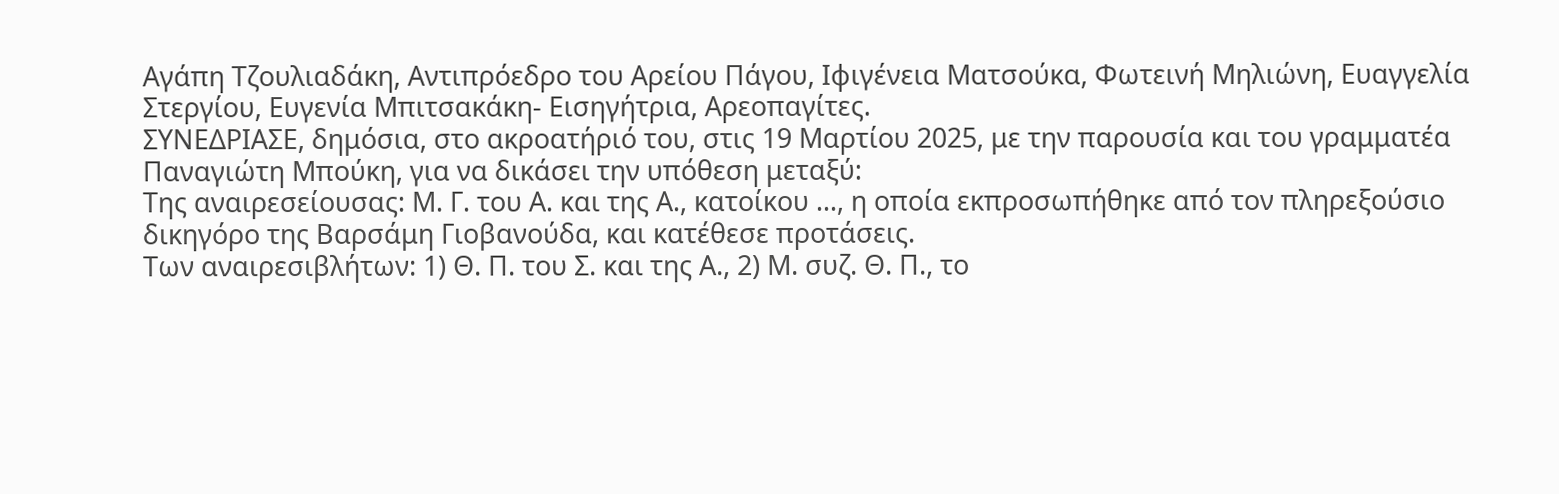Αγάπη Τζουλιαδάκη, Αντιπρόεδρο του Αρείου Πάγου, Ιφιγένεια Ματσούκα, Φωτεινή Μηλιώνη, Ευαγγελία Στεργίου, Ευγενία Μπιτσακάκη- Εισηγήτρια, Αρεοπαγίτες.
ΣΥΝΕΔΡΙΑΣΕ, δημόσια, στο ακροατήριό του, στις 19 Μαρτίου 2025, με την παρουσία και του γραμματέα Παναγιώτη Μπούκη, για να δικάσει την υπόθεση μεταξύ:
Της αναιρεσείουσας: Μ. Γ. του Α. και της Α., κατοίκου ..., η οποία εκπροσωπήθηκε από τον πληρεξούσιο δικηγόρο της Βαρσάμη Γιοβανούδα, και κατέθεσε προτάσεις.
Των αναιρεσιβλήτων: 1) Θ. Π. του Σ. και της Α., 2) Μ. συζ. Θ. Π., το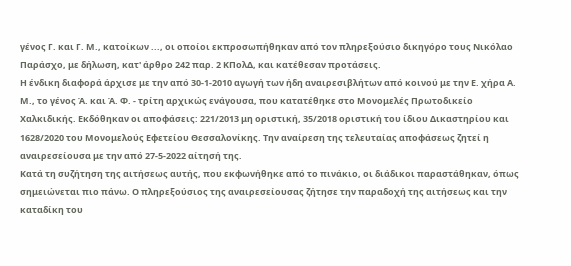γένος Γ. και Γ. Μ., κατοίκων ..., οι οποίοι εκπροσωπήθηκαν από τον πληρεξούσιο δικηγόρο τους Νικόλαο Παράσχο, με δήλωση, κατ' άρθρο 242 παρ. 2 ΚΠολΔ, και κατέθεσαν προτάσεις.
Η ένδικη διαφορά άρχισε με την από 30-1-2010 αγωγή των ήδη αναιρεσιβλήτων από κοινού με την Ε. χήρα Α. Μ., το γένος Ά. και Ά. Φ. - τρίτη αρχικώς ενάγουσα, που κατατέθηκε στο Μονομελές Πρωτοδικείο Χαλκιδικής. Εκδόθηκαν οι αποφάσεις: 221/2013 μη οριστική, 35/2018 οριστική του ίδιου Δικαστηρίου και 1628/2020 του Μονομελούς Εφετείου Θεσσαλονίκης. Την αναίρεση της τελευταίας αποφάσεως ζητεί η αναιρεσείουσα με την από 27-5-2022 αίτησή της.
Κατά τη συζήτηση της αιτήσεως αυτής, που εκφωνήθηκε από το πινάκιο, οι διάδικοι παραστάθηκαν, όπως σημειώνεται πιο πάνω. Ο πληρεξούσιος της αναιρεσείουσας ζήτησε την παραδοχή της αιτήσεως και την καταδίκη του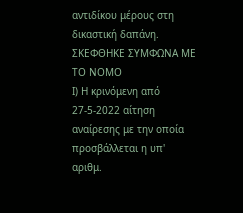αντιδίκου μέρους στη δικαστική δαπάνη.
ΣΚΕΦΘΗΚΕ ΣΥΜΦΩΝΑ ΜΕ ΤΟ ΝΟΜΟ
Ι) Η κρινόμενη από 27-5-2022 αίτηση αναίρεσης με την οποία προσβάλλεται η υπ' αριθμ.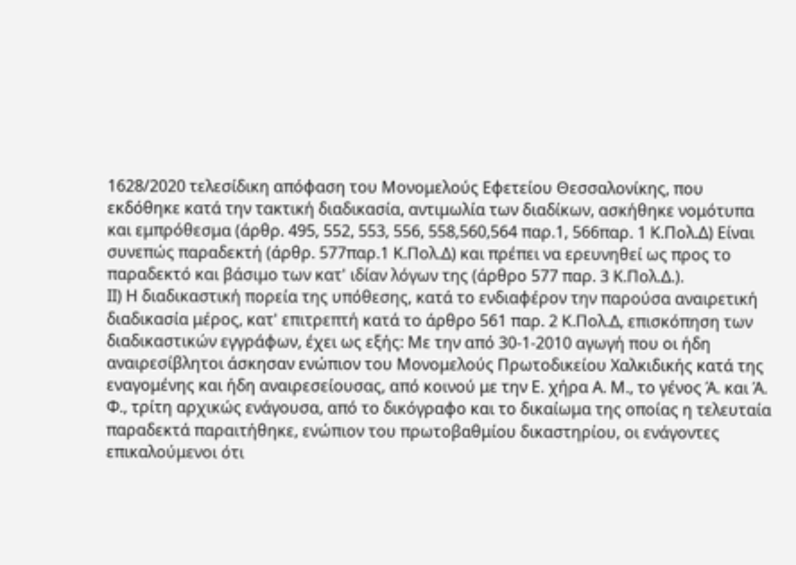1628/2020 τελεσίδικη απόφαση του Μονομελούς Εφετείου Θεσσαλονίκης, που εκδόθηκε κατά την τακτική διαδικασία, αντιμωλία των διαδίκων, ασκήθηκε νομότυπα και εμπρόθεσμα (άρθρ. 495, 552, 553, 556, 558,560,564 παρ.1, 566παρ. 1 Κ.Πολ.Δ) Είναι συνεπώς παραδεκτή (άρθρ. 577παρ.1 Κ.Πολ.Δ) και πρέπει να ερευνηθεί ως προς το παραδεκτό και βάσιμο των κατ' ιδίαν λόγων της (άρθρο 577 παρ. 3 Κ.Πολ.Δ.).
ΙΙ) Η διαδικαστική πορεία της υπόθεσης, κατά το ενδιαφέρον την παρούσα αναιρετική διαδικασία μέρος, κατ' επιτρεπτή κατά το άρθρο 561 παρ. 2 Κ.Πολ.Δ, επισκόπηση των διαδικαστικών εγγράφων, έχει ως εξής: Με την από 30-1-2010 αγωγή που οι ήδη αναιρεσίβλητοι άσκησαν ενώπιον του Μονομελούς Πρωτοδικείου Χαλκιδικής κατά της εναγομένης και ήδη αναιρεσείουσας, από κοινού με την Ε. χήρα Α. Μ., το γένος Ά. και Ά. Φ., τρίτη αρχικώς ενάγουσα, από το δικόγραφο και το δικαίωμα της οποίας η τελευταία παραδεκτά παραιτήθηκε, ενώπιον του πρωτοβαθμίου δικαστηρίου, οι ενάγοντες επικαλούμενοι ότι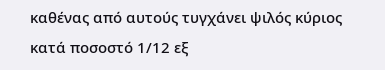καθένας από αυτούς τυγχάνει ψιλός κύριος κατά ποσοστό 1/12 εξ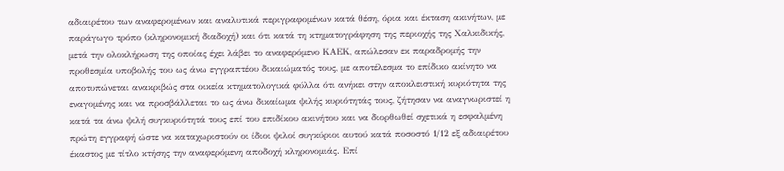αδιαιρέτου των αναφερομένων και αναλυτικά περιγραφομένων κατά θέση, όρια και έκταση ακινήτων, με παράγωγο τρόπο (κληρονομική διαδοχή) και ότι κατά τη κτηματογράφηση της περιοχής της Χαλκιδικής, μετά την ολοκλήρωση της οποίας έχει λάβει το αναφερόμενο ΚΑΕΚ, απώλεσαν εκ παραδρομής την προθεσμία υποβολής του ως άνω εγγραπτέου δικαιώματός τους, με αποτέλεσμα το επίδικο ακίνητο να αποτυπώνεται ανακριβώς στα οικεία κτηματολογικά φύλλα ότι ανήκει στην αποκλειστική κυριότητα της εναγομένης και να προσβάλλεται το ως άνω δικαίωμα ψιλής κυριότητάς τους, ζήτησαν να αναγνωριστεί η κατά τα άνω ψιλή συγκυριότητά τους επί του επιδίκου ακινήτου και να διορθωθεί σχετικά η εσφαλμένη πρώτη εγγραφή ώστε να καταχωριστούν οι ίδιοι ψιλοί συγκύριοι αυτού κατά ποσοστό 1/12 εξ αδιαιρέτου έκαστος με τίτλο κτήσης την αναφερόμενη αποδοχή κληρονομιάς. Επί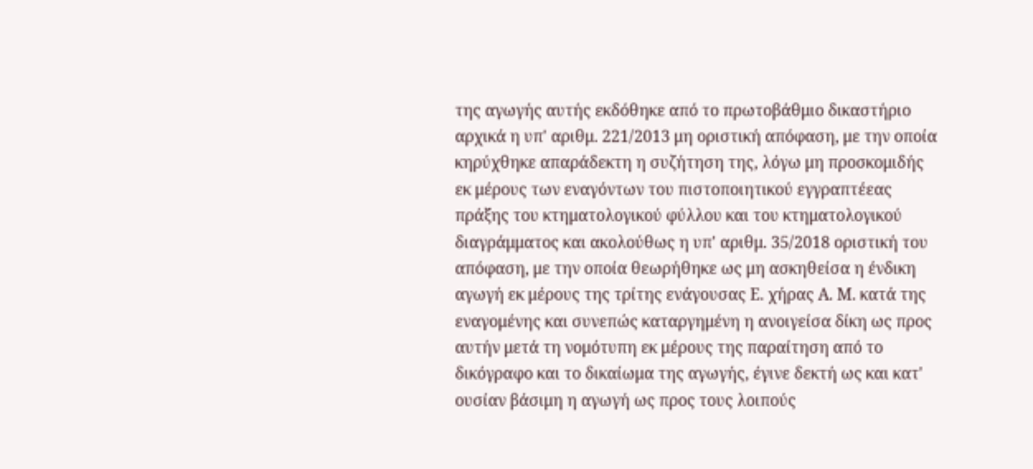της αγωγής αυτής εκδόθηκε από το πρωτοβάθμιο δικαστήριο αρχικά η υπ' αριθμ. 221/2013 μη οριστική απόφαση, με την οποία κηρύχθηκε απαράδεκτη η συζήτηση της, λόγω μη προσκομιδής εκ μέρους των εναγόντων του πιστοποιητικού εγγραπτέεας πράξης του κτηματολογικού φύλλου και του κτηματολογικού διαγράμματος και ακολούθως η υπ' αριθμ. 35/2018 οριστική του απόφαση, με την οποία θεωρήθηκε ως μη ασκηθείσα η ένδικη αγωγή εκ μέρους της τρίτης ενάγουσας Ε. χήρας Α. Μ. κατά της εναγομένης και συνεπώς καταργημένη η ανοιγείσα δίκη ως προς αυτήν μετά τη νομότυπη εκ μέρους της παραίτηση από το δικόγραφο και το δικαίωμα της αγωγής, έγινε δεκτή ως και κατ' ουσίαν βάσιμη η αγωγή ως προς τους λοιπούς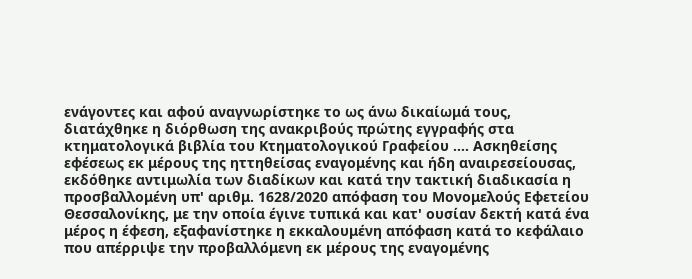ενάγοντες και αφού αναγνωρίστηκε το ως άνω δικαίωμά τους, διατάχθηκε η διόρθωση της ανακριβούς πρώτης εγγραφής στα κτηματολογικά βιβλία του Κτηματολογικού Γραφείου .... Ασκηθείσης εφέσεως εκ μέρους της ηττηθείσας εναγομένης και ήδη αναιρεσείουσας, εκδόθηκε αντιμωλία των διαδίκων και κατά την τακτική διαδικασία η προσβαλλομένη υπ' αριθμ. 1628/2020 απόφαση του Μονομελούς Εφετείου Θεσσαλονίκης, με την οποία έγινε τυπικά και κατ' ουσίαν δεκτή κατά ένα μέρος η έφεση, εξαφανίστηκε η εκκαλουμένη απόφαση κατά το κεφάλαιο που απέρριψε την προβαλλόμενη εκ μέρους της εναγομένης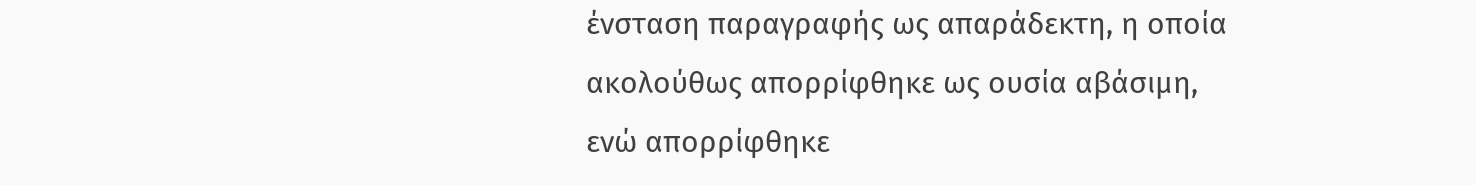ένσταση παραγραφής ως απαράδεκτη, η οποία ακολούθως απορρίφθηκε ως ουσία αβάσιμη, ενώ απορρίφθηκε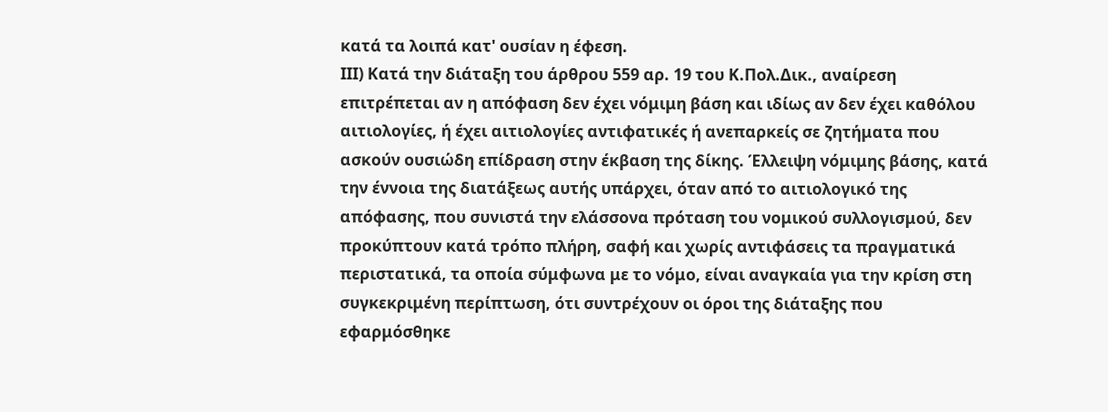κατά τα λοιπά κατ' ουσίαν η έφεση.
ΙΙΙ) Κατά την διάταξη του άρθρου 559 αρ. 19 του Κ.Πολ.Δικ., αναίρεση επιτρέπεται αν η απόφαση δεν έχει νόμιμη βάση και ιδίως αν δεν έχει καθόλου αιτιολογίες, ή έχει αιτιολογίες αντιφατικές ή ανεπαρκείς σε ζητήματα που ασκούν ουσιώδη επίδραση στην έκβαση της δίκης. Έλλειψη νόμιμης βάσης, κατά την έννοια της διατάξεως αυτής υπάρχει, όταν από το αιτιολογικό της απόφασης, που συνιστά την ελάσσονα πρόταση του νομικού συλλογισμού, δεν προκύπτουν κατά τρόπο πλήρη, σαφή και χωρίς αντιφάσεις τα πραγματικά περιστατικά, τα οποία σύμφωνα με το νόμο, είναι αναγκαία για την κρίση στη συγκεκριμένη περίπτωση, ότι συντρέχουν οι όροι της διάταξης που εφαρμόσθηκε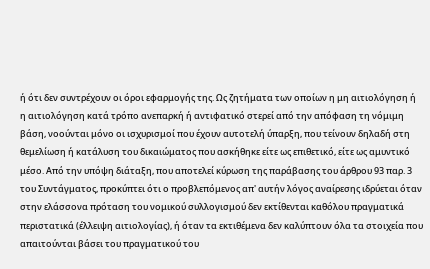ή ότι δεν συντρέχουν οι όροι εφαρμογής της. Ως ζητήματα των οποίων η μη αιτιολόγηση ή η αιτιολόγηση κατά τρόπο ανεπαρκή ή αντιφατικό στερεί από την απόφαση τη νόμιμη βάση, νοούνται μόνο οι ισχυρισμοί που έχουν αυτοτελή ύπαρξη, που τείνουν δηλαδή στη θεμελίωση ή κατάλυση του δικαιώματος που ασκήθηκε είτε ως επιθετικό, είτε ως αμυντικό μέσο. Από την υπόψη διάταξη, που αποτελεί κύρωση της παράβασης του άρθρου 93 παρ. 3 του Συντάγματος, προκύπτει ότι ο προβλεπόμενος απ' αυτήν λόγος αναίρεσης ιδρύεται όταν στην ελάσσονα πρόταση του νομικού συλλογισμού δεν εκτίθενται καθόλου πραγματικά περιστατικά (έλλειψη αιτιολογίας), ή όταν τα εκτιθέμενα δεν καλύπτουν όλα τα στοιχεία που απαιτούνται βάσει του πραγματικού του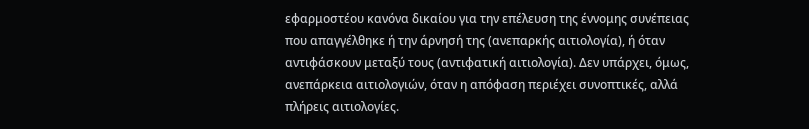εφαρμοστέου κανόνα δικαίου για την επέλευση της έννομης συνέπειας που απαγγέλθηκε ή την άρνησή της (ανεπαρκής αιτιολογία), ή όταν αντιφάσκουν μεταξύ τους (αντιφατική αιτιολογία). Δεν υπάρχει, όμως, ανεπάρκεια αιτιολογιών, όταν η απόφαση περιέχει συνοπτικές, αλλά πλήρεις αιτιολογίες.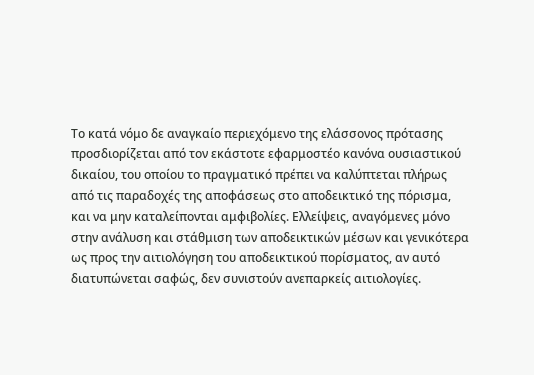Το κατά νόμο δε αναγκαίο περιεχόμενο της ελάσσονος πρότασης προσδιορίζεται από τον εκάστοτε εφαρμοστέο κανόνα ουσιαστικού δικαίου, του οποίου το πραγματικό πρέπει να καλύπτεται πλήρως από τις παραδοχές της αποφάσεως στο αποδεικτικό της πόρισμα, και να μην καταλείπονται αμφιβολίες. Ελλείψεις, αναγόμενες μόνο στην ανάλυση και στάθμιση των αποδεικτικών μέσων και γενικότερα ως προς την αιτιολόγηση του αποδεικτικού πορίσματος, αν αυτό διατυπώνεται σαφώς, δεν συνιστούν ανεπαρκείς αιτιολογίες.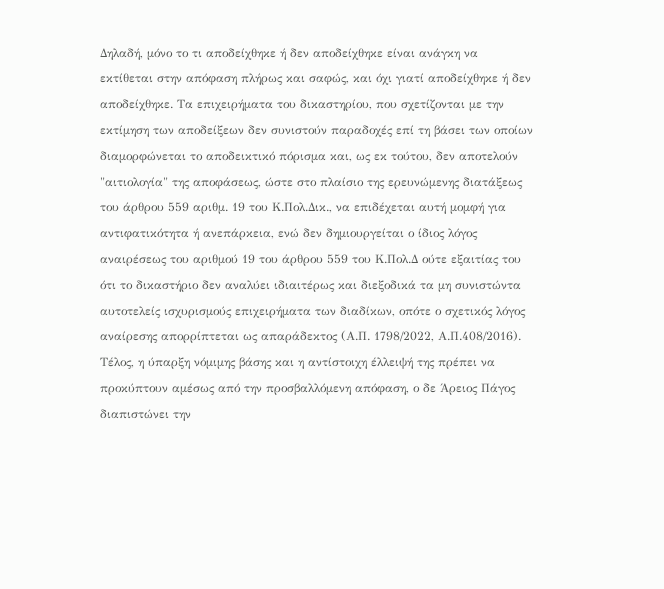Δηλαδή, μόνο το τι αποδείχθηκε ή δεν αποδείχθηκε είναι ανάγκη να εκτίθεται στην απόφαση πλήρως και σαφώς, και όχι γιατί αποδείχθηκε ή δεν αποδείχθηκε. Τα επιχειρήματα του δικαστηρίου, που σχετίζονται με την εκτίμηση των αποδείξεων δεν συνιστούν παραδοχές επί τη βάσει των οποίων διαμορφώνεται το αποδεικτικό πόρισμα και, ως εκ τούτου, δεν αποτελούν "αιτιολογία" της αποφάσεως, ώστε στο πλαίσιο της ερευνώμενης διατάξεως του άρθρου 559 αριθμ. 19 του Κ.Πολ.Δικ., να επιδέχεται αυτή μομφή για αντιφατικότητα ή ανεπάρκεια, ενώ δεν δημιουργείται ο ίδιος λόγος αναιρέσεως του αριθμού 19 του άρθρου 559 του Κ.Πολ.Δ ούτε εξαιτίας του ότι το δικαστήριο δεν αναλύει ιδιαιτέρως και διεξοδικά τα μη συνιστώντα αυτοτελείς ισχυρισμούς επιχειρήματα των διαδίκων, οπότε ο σχετικός λόγος αναίρεσης απορρίπτεται ως απαράδεκτος (Α.Π. 1798/2022, Α.Π.408/2016). Τέλος, η ύπαρξη νόμιμης βάσης και η αντίστοιχη έλλειψή της πρέπει να προκύπτουν αμέσως από την προσβαλλόμενη απόφαση, ο δε Άρειος Πάγος διαπιστώνει την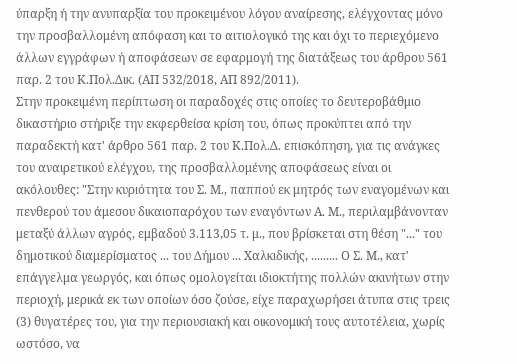ύπαρξη ή την ανυπαρξία του προκειμένου λόγου αναίρεσης, ελέγχοντας μόνο την προσβαλλομένη απόφαση και το αιτιολογικό της και όχι το περιεχόμενο άλλων εγγράφων ή αποφάσεων σε εφαρμογή της διατάξεως του άρθρου 561 παρ. 2 του Κ.Πολ.Δικ. (ΑΠ 532/2018, ΑΠ 892/2011).
Στην προκειμένη περίπτωση οι παραδοχές στις οποίες το δευτεροβάθμιο δικαστήριο στήριξε την εκφερθείσα κρίση του, όπως προκύπτει από την παραδεκτή κατ' άρθρο 561 παρ. 2 του Κ.Πολ.Δ. επισκόπηση, για τις ανάγκες του αναιρετικού ελέγχου, της προσβαλλομένης αποφάσεως είναι οι ακόλουθες: "Στην κυριότητα του Σ. Μ., παππού εκ μητρός των εναγομένων και πενθερού του άμεσου δικαιοπαρόχου των εναγόντων Α. Μ., περιλαμβάνονταν μεταξύ άλλων αγρός, εμβαδού 3.113,05 τ. μ., που βρίσκεται στη θέση "..." του δημοτικού διαμερίσματος ... του Δήμου ... Χαλκιδικής, ......... Ο Σ. Μ., κατ' επάγγελμα γεωργός, και όπως ομολογείται ιδιοκτήτης πολλών ακινήτων στην περιοχή, μερικά εκ των οποίων όσο ζούσε, είχε παραχωρήσει άτυπα στις τρεις (3) θυγατέρες του, για την περιουσιακή και οικονομική τους αυτοτέλεια, χωρίς ωστόσο, να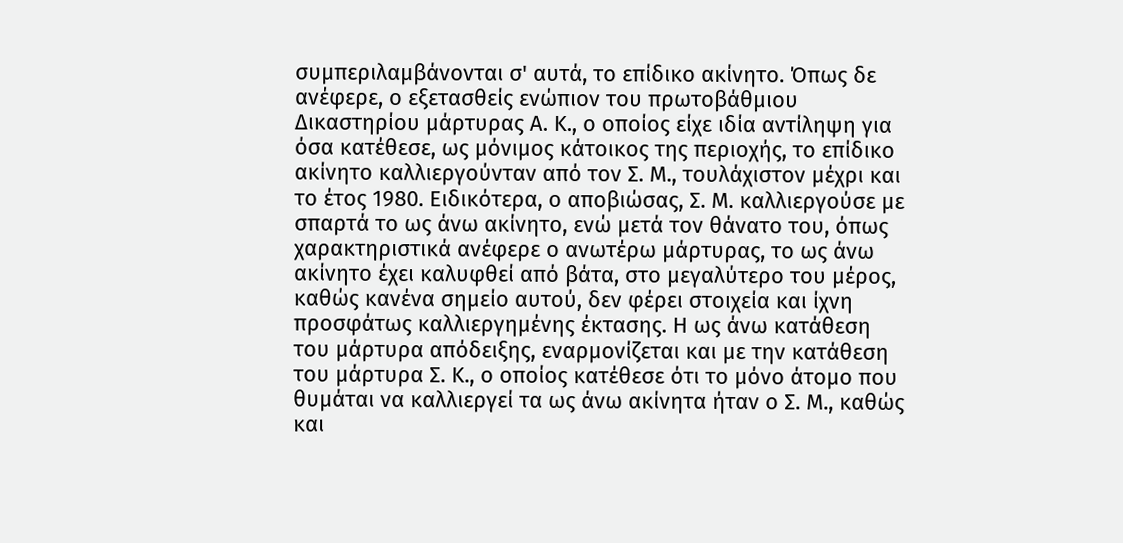συμπεριλαμβάνονται σ' αυτά, το επίδικο ακίνητο. Όπως δε ανέφερε, ο εξετασθείς ενώπιον του πρωτοβάθμιου Δικαστηρίου μάρτυρας Α. Κ., ο οποίος είχε ιδία αντίληψη για όσα κατέθεσε, ως μόνιμος κάτοικος της περιοχής, το επίδικο ακίνητο καλλιεργούνταν από τον Σ. Μ., τουλάχιστον μέχρι και το έτος 1980. Ειδικότερα, ο αποβιώσας, Σ. Μ. καλλιεργούσε με σπαρτά το ως άνω ακίνητο, ενώ μετά τον θάνατο του, όπως χαρακτηριστικά ανέφερε ο ανωτέρω μάρτυρας, το ως άνω ακίνητο έχει καλυφθεί από βάτα, στο μεγαλύτερο του μέρος, καθώς κανένα σημείο αυτού, δεν φέρει στοιχεία και ίχνη προσφάτως καλλιεργημένης έκτασης. Η ως άνω κατάθεση του μάρτυρα απόδειξης, εναρμονίζεται και με την κατάθεση του μάρτυρα Σ. Κ., ο οποίος κατέθεσε ότι το μόνο άτομο που θυμάται να καλλιεργεί τα ως άνω ακίνητα ήταν ο Σ. Μ., καθώς και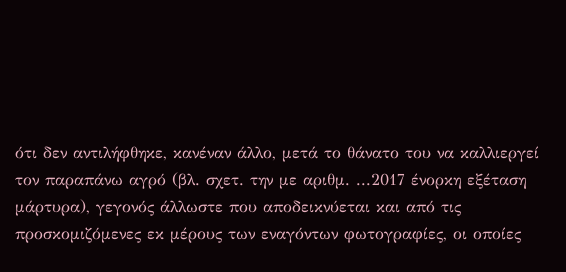ότι δεν αντιλήφθηκε, κανέναν άλλο, μετά το θάνατο του να καλλιεργεί τον παραπάνω αγρό (βλ. σχετ. την με αριθμ. ...2017 ένορκη εξέταση μάρτυρα), γεγονός άλλωστε που αποδεικνύεται και από τις προσκομιζόμενες εκ μέρους των εναγόντων φωτογραφίες, οι οποίες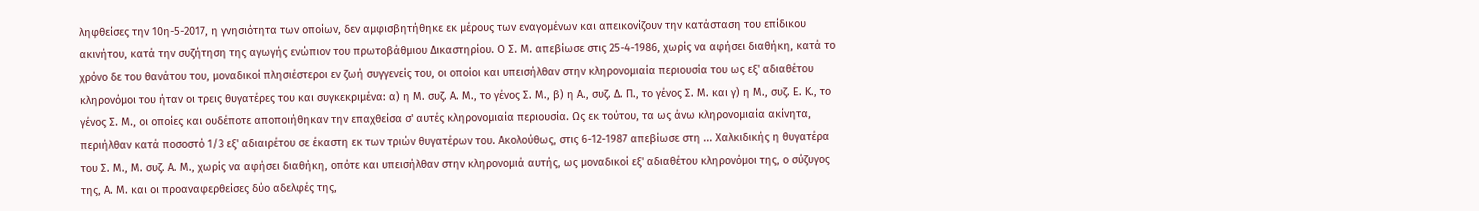ληφθείσες την 10η-5-2017, η γνησιότητα των οποίων, δεν αμφισβητήθηκε εκ μέρους των εναγομένων και απεικονίζουν την κατάσταση του επίδικου ακινήτου, κατά την συζήτηση της αγωγής ενώπιον του πρωτοβάθμιου Δικαστηρίου. Ο Σ. Μ. απεβίωσε στις 25-4-1986, χωρίς να αφήσει διαθήκη, κατά το χρόνο δε του θανάτου του, μοναδικοί πλησιέστεροι εν ζωή συγγενείς του, οι οποίοι και υπεισήλθαν στην κληρονομιαία περιουσία του ως εξ' αδιαθέτου κληρονόμοι του ήταν οι τρεις θυγατέρες του και συγκεκριμένα: α) η Μ. συζ. Α. Μ., το γένος Σ. Μ., β) η Α., συζ. Δ. Π., το γένος Σ. Μ. και γ) η Μ., συζ. Ε. Κ., το γένος Σ. Μ., οι οποίες και ουδέποτε αποποιήθηκαν την επαχθείσα σ' αυτές κληρονομιαία περιουσία. Ως εκ τούτου, τα ως άνω κληρονομιαία ακίνητα, περιήλθαν κατά ποσοστό 1/3 εξ' αδιαιρέτου σε έκαστη εκ των τριών θυγατέρων του. Ακολούθως, στις 6-12-1987 απεβίωσε στη ... Χαλκιδικής η θυγατέρα του Σ. Μ., Μ. συζ. Α. Μ., χωρίς να αφήσει διαθήκη, οπότε και υπεισήλθαν στην κληρονομιά αυτής, ως μοναδικοί εξ' αδιαθέτου κληρονόμοι της, ο σύζυγος της, Α. Μ. και οι προαναφερθείσες δύο αδελφές της,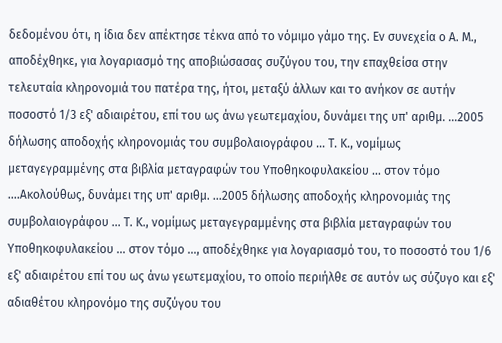δεδομένου ότι, η ίδια δεν απέκτησε τέκνα από το νόμιμο γάμο της. Εν συνεχεία ο Α. Μ., αποδέχθηκε, για λογαριασμό της αποβιώσασας συζύγου του, την επαχθείσα στην τελευταία κληρονομιά του πατέρα της, ήτοι, μεταξύ άλλων και το ανήκον σε αυτήν ποσοστό 1/3 εξ' αδιαιρέτου, επί του ως άνω γεωτεμαχίου, δυνάμει της υπ' αριθμ. ...2005 δήλωσης αποδοχής κληρονομιάς του συμβολαιογράφου ... Τ. Κ., νομίμως μεταγεγραμμένης στα βιβλία μεταγραφών του Υποθηκοφυλακείου ... στον τόμο ....Ακολούθως, δυνάμει της υπ' αριθμ. ...2005 δήλωσης αποδοχής κληρονομιάς της συμβολαιογράφου ... Τ. Κ., νομίμως μεταγεγραμμένης στα βιβλία μεταγραφών του Υποθηκοφυλακείου ... στον τόμο ..., αποδέχθηκε για λογαριασμό του, το ποσοστό του 1/6 εξ' αδιαιρέτου επί του ως άνω γεωτεμαχίου, το οποίο περιήλθε σε αυτόν ως σύζυγο και εξ' αδιαθέτου κληρονόμο της συζύγου του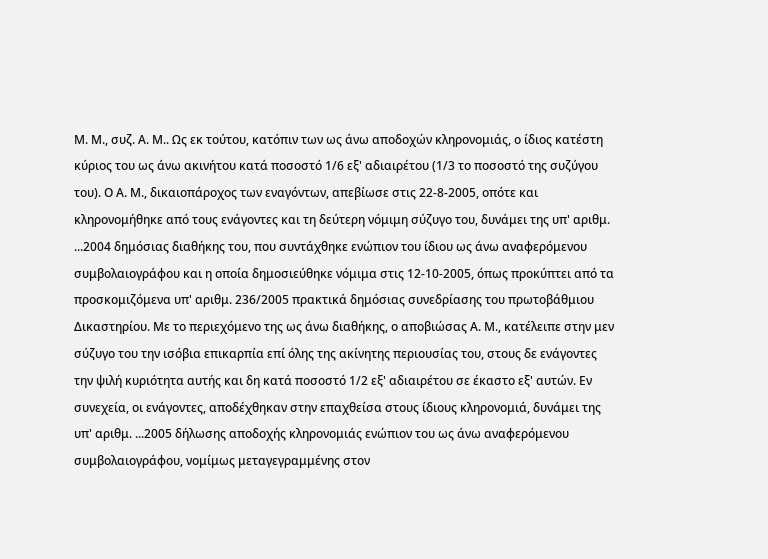Μ. Μ., συζ. Α. Μ.. Ως εκ τούτου, κατόπιν των ως άνω αποδοχών κληρονομιάς, ο ίδιος κατέστη κύριος του ως άνω ακινήτου κατά ποσοστό 1/6 εξ' αδιαιρέτου (1/3 το ποσοστό της συζύγου του). Ο Α. Μ., δικαιοπάροχος των εναγόντων, απεβίωσε στις 22-8-2005, οπότε και κληρονομήθηκε από τους ενάγοντες και τη δεύτερη νόμιμη σύζυγο του, δυνάμει της υπ' αριθμ. ...2004 δημόσιας διαθήκης του, που συντάχθηκε ενώπιον του ίδιου ως άνω αναφερόμενου συμβολαιογράφου και η οποία δημοσιεύθηκε νόμιμα στις 12-10-2005, όπως προκύπτει από τα προσκομιζόμενα υπ' αριθμ. 236/2005 πρακτικά δημόσιας συνεδρίασης του πρωτοβάθμιου Δικαστηρίου. Με το περιεχόμενο της ως άνω διαθήκης, ο αποβιώσας Α. Μ., κατέλειπε στην μεν σύζυγο του την ισόβια επικαρπία επί όλης της ακίνητης περιουσίας του, στους δε ενάγοντες την ψιλή κυριότητα αυτής και δη κατά ποσοστό 1/2 εξ' αδιαιρέτου σε έκαστο εξ' αυτών. Εν συνεχεία, οι ενάγοντες, αποδέχθηκαν στην επαχθείσα στους ίδιους κληρονομιά, δυνάμει της υπ' αριθμ. ...2005 δήλωσης αποδοχής κληρονομιάς ενώπιον του ως άνω αναφερόμενου συμβολαιογράφου, νομίμως μεταγεγραμμένης στον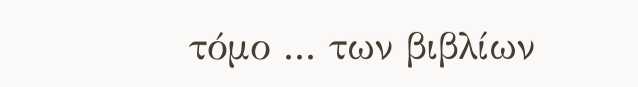τόμο ... των βιβλίων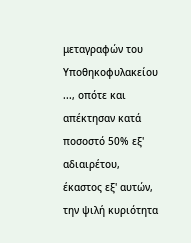μεταγραφών του Υποθηκοφυλακείου ..., οπότε και απέκτησαν κατά ποσοστό 50% εξ' αδιαιρέτου, έκαστος εξ' αυτών, την ψιλή κυριότητα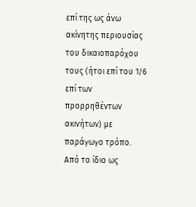επί της ως άνω ακίνητης περιουσίας του δικαιοπαρόχου τους (ήτοι επί του 1/6 επί των προρρηθέντων ακινήτων) με παράγωγο τρόπο. Από το ίδιο ως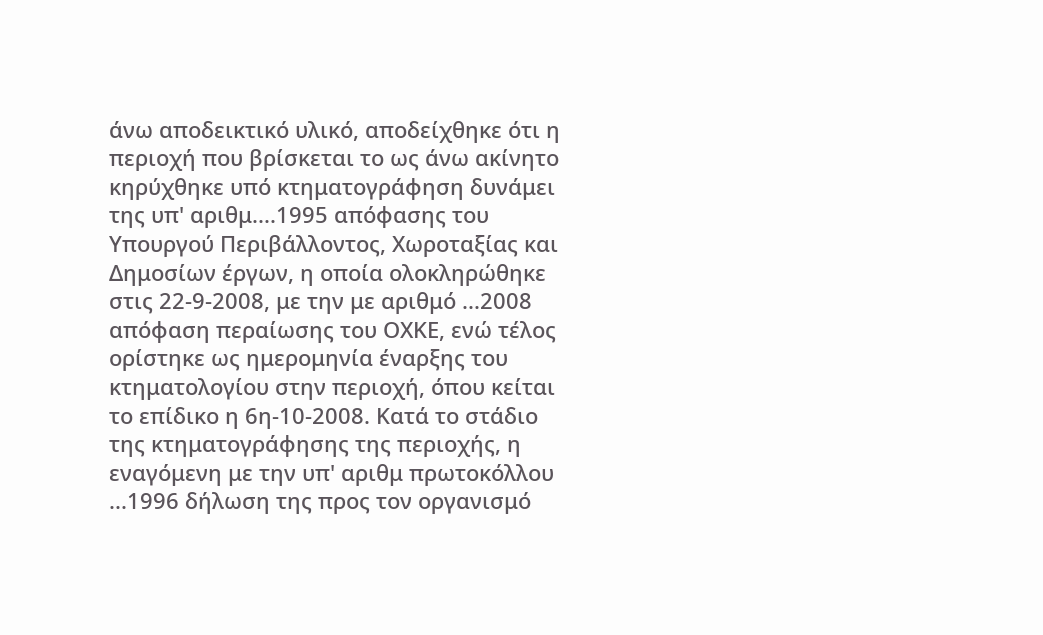άνω αποδεικτικό υλικό, αποδείχθηκε ότι η περιοχή που βρίσκεται το ως άνω ακίνητο κηρύχθηκε υπό κτηματογράφηση δυνάμει της υπ' αριθμ....1995 απόφασης του Υπουργού Περιβάλλοντος, Χωροταξίας και Δημοσίων έργων, η οποία ολοκληρώθηκε στις 22-9-2008, με την με αριθμό ...2008 απόφαση περαίωσης του ΟΧΚΕ, ενώ τέλος ορίστηκε ως ημερομηνία έναρξης του κτηματολογίου στην περιοχή, όπου κείται το επίδικο η 6η-10-2008. Κατά το στάδιο της κτηματογράφησης της περιοχής, η εναγόμενη με την υπ' αριθμ πρωτοκόλλου ...1996 δήλωση της προς τον οργανισμό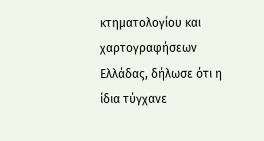κτηματολογίου και χαρτογραφήσεων Ελλάδας, δήλωσε ότι η ίδια τύγχανε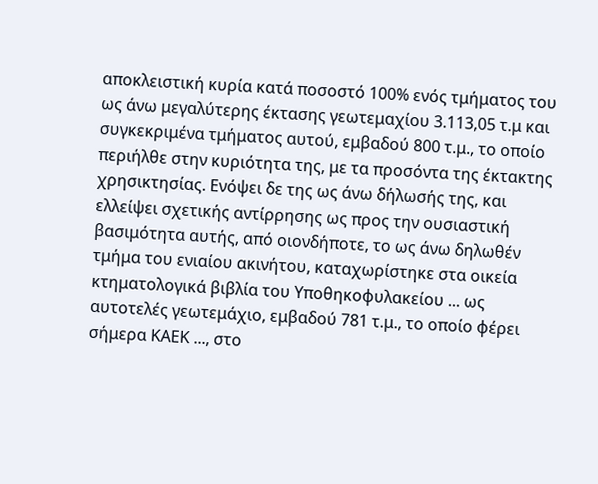αποκλειστική κυρία κατά ποσοστό 100% ενός τμήματος του ως άνω μεγαλύτερης έκτασης γεωτεμαχίου 3.113,05 τ.μ και συγκεκριμένα τμήματος αυτού, εμβαδού 800 τ.μ., το οποίο περιήλθε στην κυριότητα της, με τα προσόντα της έκτακτης χρησικτησίας. Ενόψει δε της ως άνω δήλωσής της, και ελλείψει σχετικής αντίρρησης ως προς την ουσιαστική βασιμότητα αυτής, από οιονδήποτε, το ως άνω δηλωθέν τμήμα του ενιαίου ακινήτου, καταχωρίστηκε στα οικεία κτηματολογικά βιβλία του Υποθηκοφυλακείου ... ως αυτοτελές γεωτεμάχιο, εμβαδού 781 τ.μ., το οποίο φέρει σήμερα ΚΑΕΚ ..., στο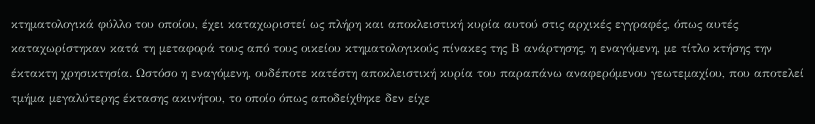κτηματολογικά φύλλο του οποίου, έχει καταχωριστεί ως πλήρη και αποκλειστική κυρία αυτού στις αρχικές εγγραφές, όπως αυτές καταχωρίστηκαν κατά τη μεταφορά τους από τους οικείου κτηματολογικούς πίνακες της Β ανάρτησης, η εναγόμενη, με τίτλο κτήσης την έκτακτη χρησικτησία. Ωστόσο η εναγόμενη, ουδέποτε κατέστη αποκλειστική κυρία του παραπάνω αναφερόμενου γεωτεμαχίου, που αποτελεί τμήμα μεγαλύτερης έκτασης ακινήτου, το οποίο όπως αποδείχθηκε δεν είχε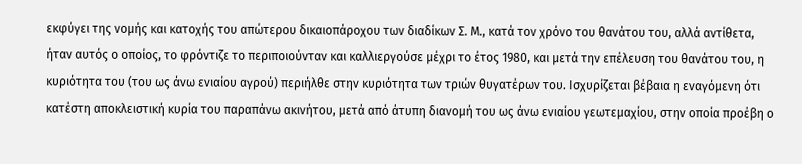εκφύγει της νομής και κατοχής του απώτερου δικαιοπάροχου των διαδίκων Σ. Μ., κατά τον χρόνο του θανάτου του, αλλά αντίθετα, ήταν αυτός ο οποίος, το φρόντιζε το περιποιούνταν και καλλιεργούσε μέχρι το έτος 1980, και μετά την επέλευση του θανάτου του, η κυριότητα του (του ως άνω ενιαίου αγρού) περιήλθε στην κυριότητα των τριών θυγατέρων του. Ισχυρίζεται βέβαια η εναγόμενη ότι κατέστη αποκλειστική κυρία του παραπάνω ακινήτου, μετά από άτυπη διανομή του ως άνω ενιαίου γεωτεμαχίου, στην οποία προέβη ο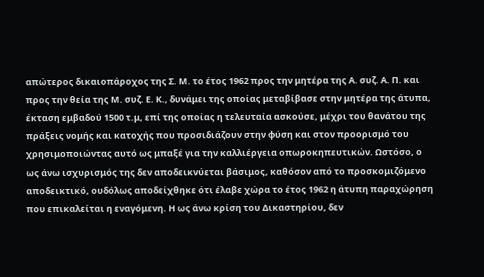απώτερος δικαιοπάροχος της Σ. Μ. το έτος 1962 προς την μητέρα της Α. συζ. Α. Π. και προς την θεία της Μ. συζ. Ε. Κ., δυνάμει της οποίας μεταβίβασε στην μητέρα της άτυπα, έκταση εμβαδού 1500 τ.μ, επί της οποίας η τελευταία ασκούσε, μέχρι του θανάτου της πράξεις νομής και κατοχής που προσιδιάζουν στην φύση και στον προορισμό του χρησιμοποιώντας αυτό ως μπαξέ για την καλλιέργεια οπωροκηπευτικών. Ωστόσο, ο ως άνω ισχυρισμός της δεν αποδεικνύεται βάσιμος, καθόσον από το προσκομιζόμενο αποδεικτικό, ουδόλως αποδείχθηκε ότι έλαβε χώρα το έτος 1962 η άτυπη παραχώρηση που επικαλείται η εναγόμενη. Η ως άνω κρίση του Δικαστηρίου, δεν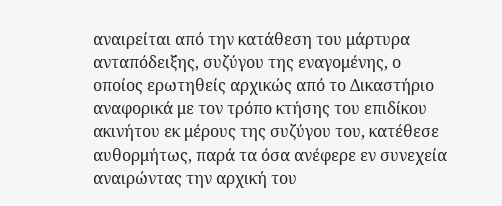αναιρείται από την κατάθεση του μάρτυρα ανταπόδειξης, συζύγου της εναγομένης, ο οποίος ερωτηθείς αρχικώς από το Δικαστήριο αναφορικά με τον τρόπο κτήσης του επιδίκου ακινήτου εκ μέρους της συζύγου του, κατέθεσε αυθορμήτως, παρά τα όσα ανέφερε εν συνεχεία αναιρώντας την αρχική του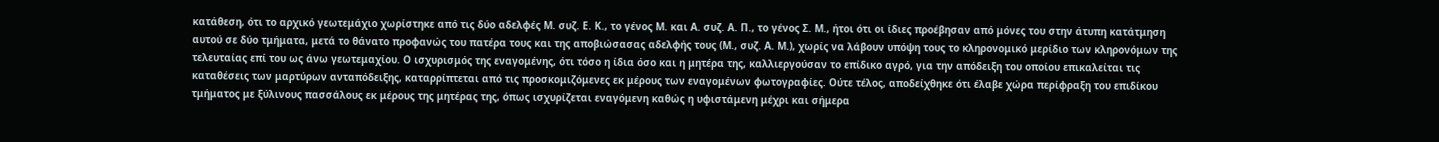κατάθεση, ότι το αρχικό γεωτεμάχιο χωρίστηκε από τις δύο αδελφές Μ. συζ. Ε. Κ., το γένος Μ. και Α. συζ. Α. Π., το γένος Σ. Μ., ήτοι ότι οι ίδιες προέβησαν από μόνες του στην άτυπη κατάτμηση αυτού σε δύο τμήματα, μετά το θάνατο προφανώς του πατέρα τους και της αποβιώσασας αδελφής τους (Μ., συζ. Α. Μ.), χωρίς να λάβουν υπόψη τους το κληρονομικό μερίδιο των κληρονόμων της τελευταίας επί του ως άνω γεωτεμαχίου. Ο ισχυρισμός της εναγομένης, ότι τόσο η ίδια όσο και η μητέρα της, καλλιεργούσαν το επίδικο αγρό, για την απόδειξη του οποίου επικαλείται τις καταθέσεις των μαρτύρων ανταπόδειξης, καταρρίπτεται από τις προσκομιζόμενες εκ μέρους των εναγομένων φωτογραφίες. Ούτε τέλος, αποδείχθηκε ότι έλαβε χώρα περίφραξη του επιδίκου τμήματος με ξύλινους πασσάλους εκ μέρους της μητέρας της, όπως ισχυρίζεται εναγόμενη καθώς η υφιστάμενη μέχρι και σήμερα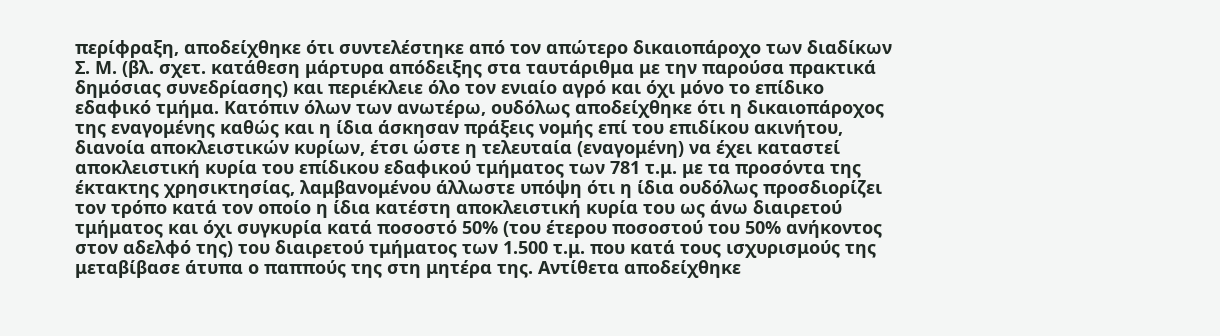περίφραξη, αποδείχθηκε ότι συντελέστηκε από τον απώτερο δικαιοπάροχο των διαδίκων Σ. Μ. (βλ. σχετ. κατάθεση μάρτυρα απόδειξης στα ταυτάριθμα με την παρούσα πρακτικά δημόσιας συνεδρίασης) και περιέκλειε όλο τον ενιαίο αγρό και όχι μόνο το επίδικο εδαφικό τμήμα. Κατόπιν όλων των ανωτέρω, ουδόλως αποδείχθηκε ότι η δικαιοπάροχος της εναγομένης καθώς και η ίδια άσκησαν πράξεις νομής επί του επιδίκου ακινήτου, διανοία αποκλειστικών κυρίων, έτσι ώστε η τελευταία (εναγομένη) να έχει καταστεί αποκλειστική κυρία του επίδικου εδαφικού τμήματος των 781 τ.μ. με τα προσόντα της έκτακτης χρησικτησίας, λαμβανομένου άλλωστε υπόψη ότι η ίδια ουδόλως προσδιορίζει τον τρόπο κατά τον οποίο η ίδια κατέστη αποκλειστική κυρία του ως άνω διαιρετού τμήματος και όχι συγκυρία κατά ποσοστό 50% (του έτερου ποσοστού του 50% ανήκοντος στον αδελφό της) του διαιρετού τμήματος των 1.500 τ.μ. που κατά τους ισχυρισμούς της μεταβίβασε άτυπα ο παππούς της στη μητέρα της. Αντίθετα αποδείχθηκε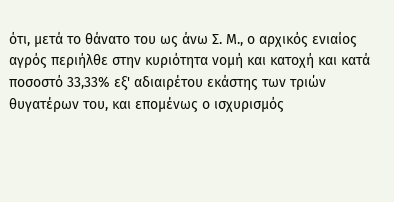ότι, μετά το θάνατο του ως άνω Σ. Μ., ο αρχικός ενιαίος αγρός περιήλθε στην κυριότητα νομή και κατοχή και κατά ποσοστό 33,33% εξ' αδιαιρέτου εκάστης των τριών θυγατέρων του, και επομένως ο ισχυρισμός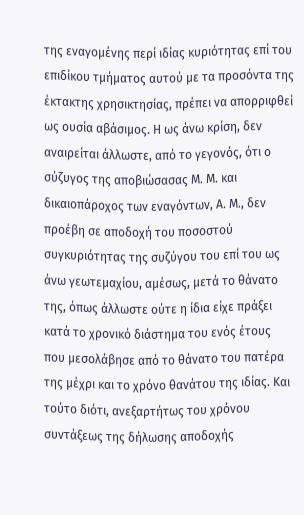της εναγομένης περί ιδίας κυριότητας επί του επιδίκου τμήματος αυτού με τα προσόντα της έκτακτης χρησικτησίας, πρέπει να απορριφθεί ως ουσία αβάσιμος. Η ως άνω κρίση, δεν αναιρείται άλλωστε, από το γεγονός, ότι ο σύζυγος της αποβιώσασας Μ. Μ. και δικαιοπάροχος των εναγόντων, Α. Μ., δεν προέβη σε αποδοχή του ποσοστού συγκυριότητας της συζύγου του επί του ως άνω γεωτεμαχίου, αμέσως, μετά το θάνατο της, όπως άλλωστε ούτε η ίδια είχε πράξει κατά το χρονικό διάστημα του ενός έτους που μεσολάβησε από το θάνατο του πατέρα της μέχρι και το χρόνο θανάτου της ιδίας. Και τούτο διότι, ανεξαρτήτως του χρόνου συντάξεως της δήλωσης αποδοχής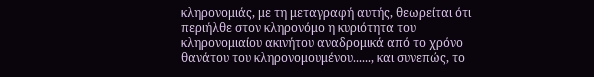κληρονομιάς, με τη μεταγραφή αυτής, θεωρείται ότι περιήλθε στον κληρονόμο η κυριότητα του κληρονομιαίου ακινήτου αναδρομικά από το χρόνο θανάτου του κληρονομουμένου......, και συνεπώς, το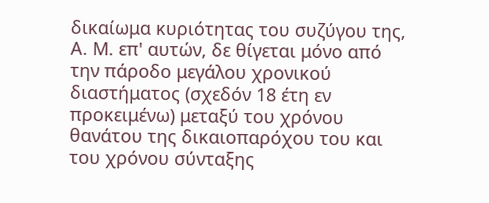δικαίωμα κυριότητας του συζύγου της, Α. Μ. επ' αυτών, δε θίγεται μόνο από την πάροδο μεγάλου χρονικού διαστήματος (σχεδόν 18 έτη εν προκειμένω) μεταξύ του χρόνου θανάτου της δικαιοπαρόχου του και του χρόνου σύνταξης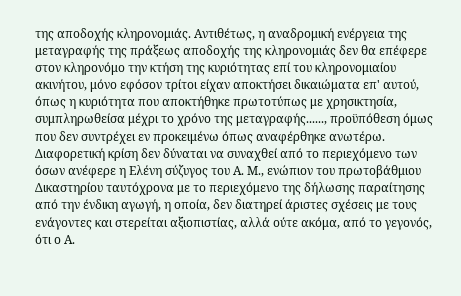της αποδοχής κληρονομιάς. Αντιθέτως, η αναδρομική ενέργεια της μεταγραφής της πράξεως αποδοχής της κληρονομιάς δεν θα επέφερε στον κληρονόμο την κτήση της κυριότητας επί του κληρονομιαίου ακινήτου, μόνο εφόσον τρίτοι είχαν αποκτήσει δικαιώματα επ' αυτού, όπως η κυριότητα που αποκτήθηκε πρωτοτύπως με χρησικτησία, συμπληρωθείσα μέχρι το χρόνο της μεταγραφής......, προϋπόθεση όμως που δεν συντρέχει εν προκειμένω όπως αναφέρθηκε ανωτέρω. Διαφορετική κρίση δεν δύναται να συναχθεί από το περιεχόμενο των όσων ανέφερε η Ελένη σύζυγος του Α. Μ., ενώπιον του πρωτοβάθμιου Δικαστηρίου ταυτόχρονα με το περιεχόμενο της δήλωσης παραίτησης από την ένδικη αγωγή, η οποία, δεν διατηρεί άριστες σχέσεις με τους ενάγοντες και στερείται αξιοπιστίας, αλλά ούτε ακόμα, από το γεγονός, ότι ο Α.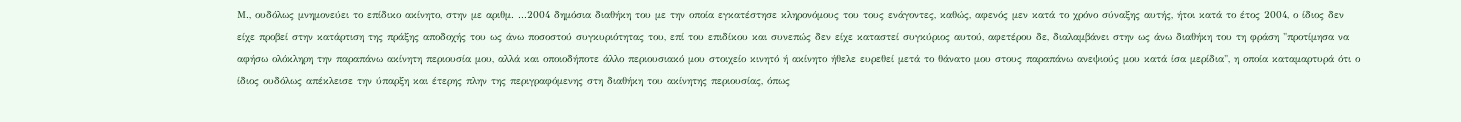Μ., ουδόλως μνημονεύει το επίδικο ακίνητο, στην με αριθμ. ...2004 δημόσια διαθήκη του με την οποία εγκατέστησε κληρονόμους του τους ενάγοντες, καθώς, αφενός μεν κατά το χρόνο σύναξης αυτής, ήτοι κατά το έτος 2004, ο ίδιος δεν είχε προβεί στην κατάρτιση της πράξης αποδοχής του ως άνω ποσοστού συγκυριότητας του, επί του επιδίκου και συνεπώς δεν είχε καταστεί συγκύριος αυτού, αφετέρου δε, διαλαμβάνει στην ως άνω διαθήκη του τη φράση "προτίμησα να αφήσω ολόκληρη την παραπάνω ακίνητη περιουσία μου, αλλά και οποιοδήποτε άλλο περιουσιακό μου στοιχείο κινητό ή ακίνητο ήθελε ευρεθεί μετά το θάνατο μου στους παραπάνω ανεψιούς μου κατά ίσα μερίδια", η οποία καταμαρτυρά ότι ο ίδιος ουδόλως απέκλεισε την ύπαρξη και έτερης πλην της περιγραφόμενης στη διαθήκη του ακίνητης περιουσίας, όπως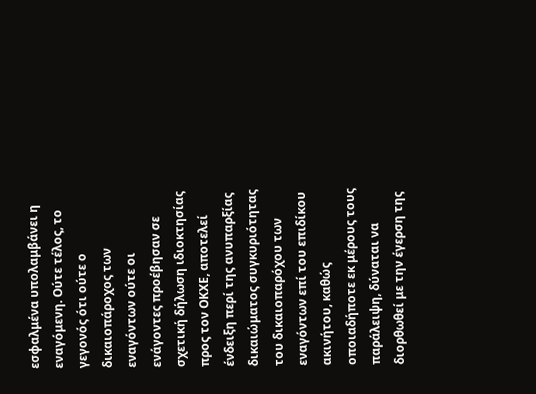εσφαλμένα υπολαμβάνει η εναγόμενη. Ούτε τέλος, το γεγονός ότι ούτε ο δικαιοπάροχος των εναγόντων ούτε οι ενάγοντες προέβησαν σε σχετική δήλωση ιδιοκτησίας προς τον ΟΚΧΕ, αποτελεί ένδειξη περί της ανυπαρξίας δικαιώματος συγκυριότητας του δικαιοπαρόχου των εναγόντων επί του επιδίκου ακινήτου, καθώς οποιαδήποτε εκ μέρους τους παράλειψη, δύναται να διορθωθεί με την έγερση της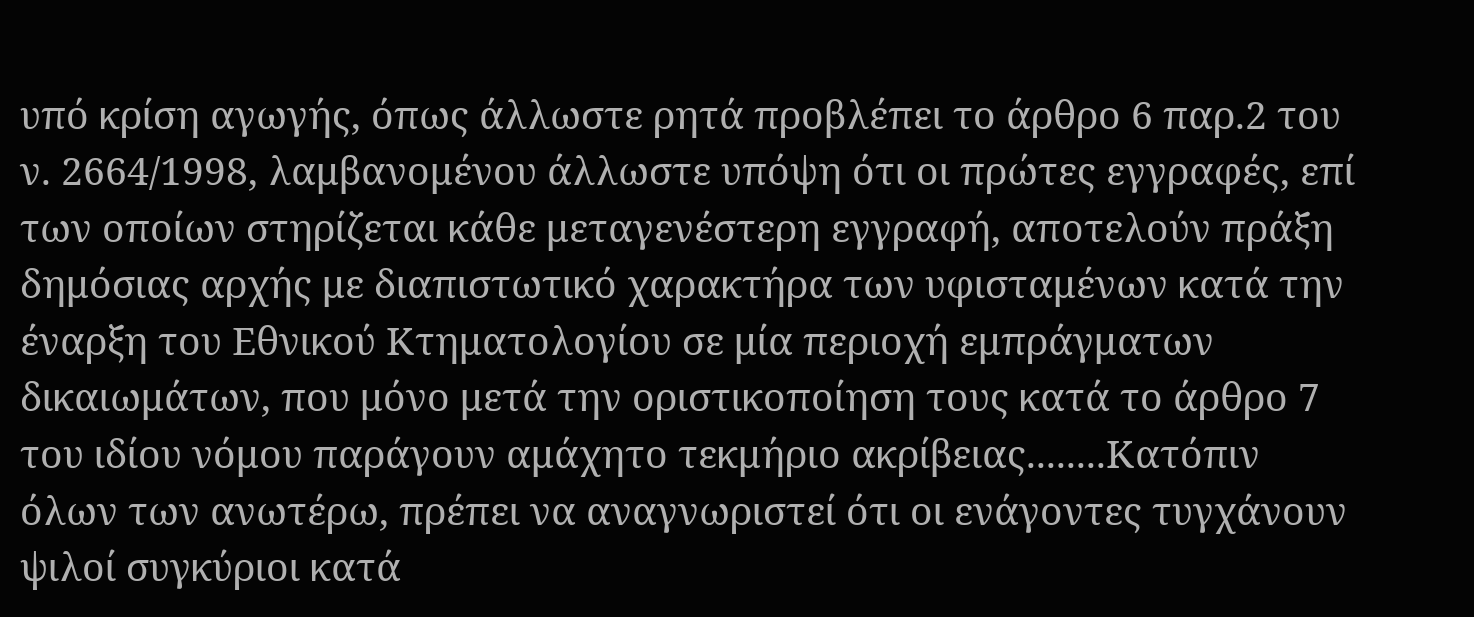υπό κρίση αγωγής, όπως άλλωστε ρητά προβλέπει το άρθρο 6 παρ.2 του ν. 2664/1998, λαμβανομένου άλλωστε υπόψη ότι οι πρώτες εγγραφές, επί των οποίων στηρίζεται κάθε μεταγενέστερη εγγραφή, αποτελούν πράξη δημόσιας αρχής με διαπιστωτικό χαρακτήρα των υφισταμένων κατά την έναρξη του Εθνικού Κτηματολογίου σε μία περιοχή εμπράγματων δικαιωμάτων, που μόνο μετά την οριστικοποίηση τους κατά το άρθρο 7 του ιδίου νόμου παράγουν αμάχητο τεκμήριο ακρίβειας........Κατόπιν όλων των ανωτέρω, πρέπει να αναγνωριστεί ότι οι ενάγοντες τυγχάνουν ψιλοί συγκύριοι κατά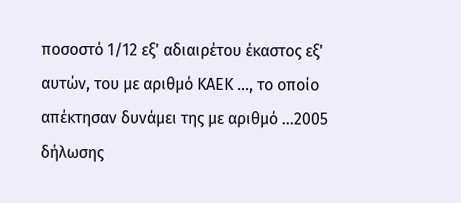ποσοστό 1/12 εξ' αδιαιρέτου έκαστος εξ' αυτών, του με αριθμό ΚΑΕΚ ..., το οποίο απέκτησαν δυνάμει της με αριθμό ...2005 δήλωσης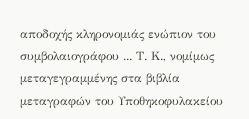αποδοχής κληρονομιάς ενώπιον του συμβολαιογράφου ... Τ. Κ., νομίμως μεταγεγραμμένης στα βιβλία μεταγραφών του Υποθηκοφυλακείου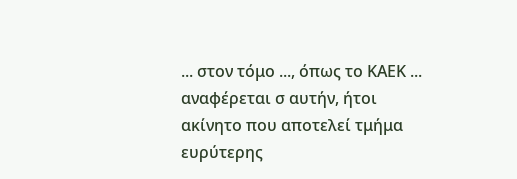... στον τόμο ..., όπως το ΚΑΕΚ ... αναφέρεται σ αυτήν, ήτοι ακίνητο που αποτελεί τμήμα ευρύτερης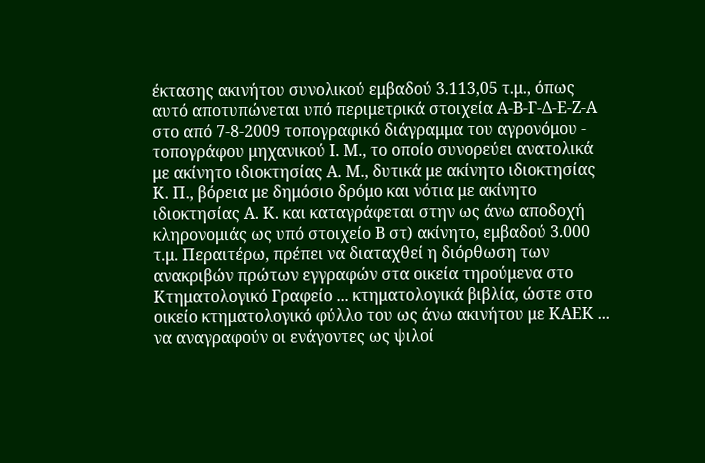έκτασης ακινήτου συνολικού εμβαδού 3.113,05 τ.μ., όπως αυτό αποτυπώνεται υπό περιμετρικά στοιχεία Α-Β-Γ-Δ-Ε-Ζ-Α στο από 7-8-2009 τοπογραφικό διάγραμμα του αγρονόμου - τοπογράφου μηχανικού Ι. Μ., το οποίο συνορεύει ανατολικά με ακίνητο ιδιοκτησίας Α. Μ., δυτικά με ακίνητο ιδιοκτησίας Κ. Π., βόρεια με δημόσιο δρόμο και νότια με ακίνητο ιδιοκτησίας Α. Κ. και καταγράφεται στην ως άνω αποδοχή κληρονομιάς ως υπό στοιχείο Β στ) ακίνητο, εμβαδού 3.000 τ.μ. Περαιτέρω, πρέπει να διαταχθεί η διόρθωση των ανακριβών πρώτων εγγραφών στα οικεία τηρούμενα στο Κτηματολογικό Γραφείο ... κτηματολογικά βιβλία, ώστε στο οικείο κτηματολογικό φύλλο του ως άνω ακινήτου με ΚΑΕΚ ... να αναγραφούν οι ενάγοντες ως ψιλοί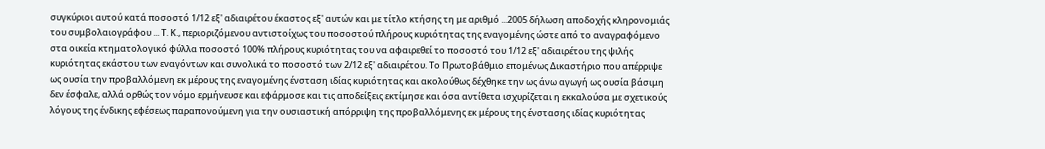συγκύριοι αυτού κατά ποσοστό 1/12 εξ' αδιαιρέτου έκαστος εξ' αυτών και με τίτλο κτήσης τη με αριθμό ...2005 δήλωση αποδοχής κληρονομιάς του συμβολαιογράφου ... Τ. Κ., περιοριζόμενου αντιστοίχως του ποσοστού πλήρους κυριότητας της εναγομένης ώστε από το αναγραφόμενο στα οικεία κτηματολογικό φύλλα ποσοστό 100% πλήρους κυριότητας του να αφαιρεθεί το ποσοστό του 1/12 εξ' αδιαιρέτου της ψιλής κυριότητας εκάστου των εναγόντων και συνολικά το ποσοστό των 2/12 εξ' αδιαιρέτου. Το Πρωτοβάθμιο επομένως Δικαστήριο που απέρριψε ως ουσία την προβαλλόμενη εκ μέρους της εναγομένης ένσταση ιδίας κυριότητας και ακολούθως δέχθηκε την ως άνω αγωγή ως ουσία βάσιμη δεν έσφαλε, αλλά ορθώς τον νόμο ερμήνευσε και εφάρμοσε και τις αποδείξεις εκτίμησε και όσα αντίθετα ισχυρίζεται η εκκαλούσα με σχετικούς λόγους της ένδικης εφέσεως παραπονούμενη για την ουσιαστική απόρριψη της προβαλλόμενης εκ μέρους της ένστασης ιδίας κυριότητας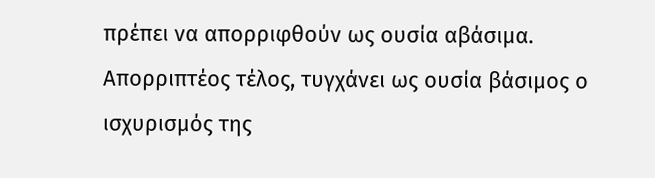πρέπει να απορριφθούν ως ουσία αβάσιμα. Απορριπτέος τέλος, τυγχάνει ως ουσία βάσιμος ο ισχυρισμός της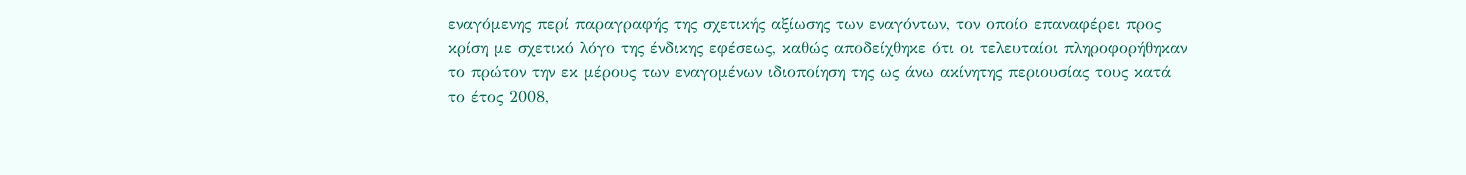εναγόμενης περί παραγραφής της σχετικής αξίωσης των εναγόντων, τον οποίο επαναφέρει προς κρίση με σχετικό λόγο της ένδικης εφέσεως, καθώς αποδείχθηκε ότι οι τελευταίοι πληροφορήθηκαν το πρώτον την εκ μέρους των εναγομένων ιδιοποίηση της ως άνω ακίνητης περιουσίας τους κατά το έτος 2008,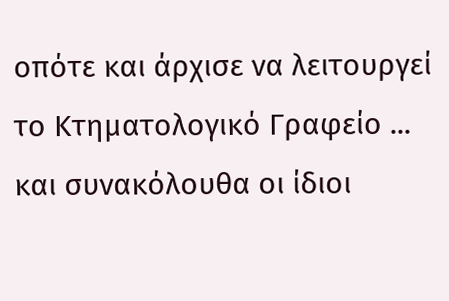οπότε και άρχισε να λειτουργεί το Κτηματολογικό Γραφείο ... και συνακόλουθα οι ίδιοι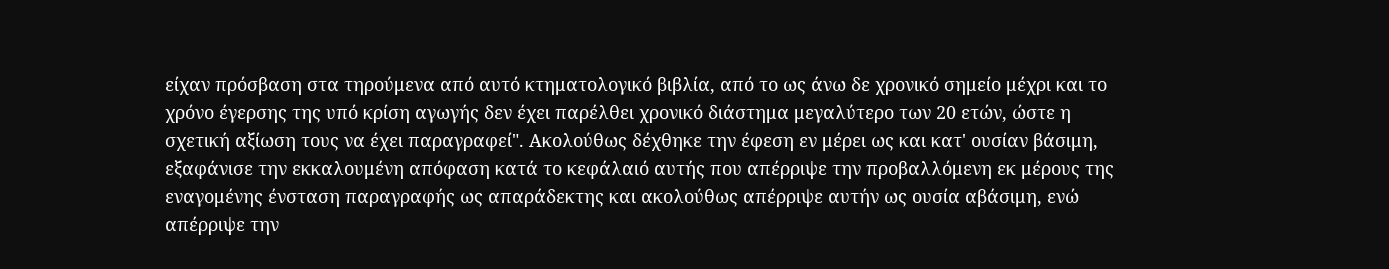είχαν πρόσβαση στα τηρούμενα από αυτό κτηματολογικό βιβλία, από το ως άνω δε χρονικό σημείο μέχρι και το χρόνο έγερσης της υπό κρίση αγωγής δεν έχει παρέλθει χρονικό διάστημα μεγαλύτερο των 20 ετών, ώστε η σχετική αξίωση τους να έχει παραγραφεί". Ακολούθως δέχθηκε την έφεση εν μέρει ως και κατ' ουσίαν βάσιμη, εξαφάνισε την εκκαλουμένη απόφαση κατά το κεφάλαιό αυτής που απέρριψε την προβαλλόμενη εκ μέρους της εναγομένης ένσταση παραγραφής ως απαράδεκτης και ακολούθως απέρριψε αυτήν ως ουσία αβάσιμη, ενώ απέρριψε την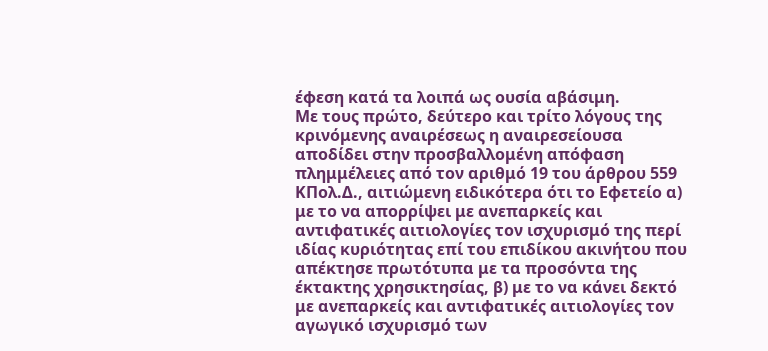έφεση κατά τα λοιπά ως ουσία αβάσιμη.
Με τους πρώτο, δεύτερο και τρίτο λόγους της κρινόμενης αναιρέσεως η αναιρεσείουσα αποδίδει στην προσβαλλομένη απόφαση πλημμέλειες από τον αριθμό 19 του άρθρου 559 ΚΠολ.Δ., αιτιώμενη ειδικότερα ότι το Εφετείο α) με το να απορρίψει με ανεπαρκείς και αντιφατικές αιτιολογίες τον ισχυρισμό της περί ιδίας κυριότητας επί του επιδίκου ακινήτου που απέκτησε πρωτότυπα με τα προσόντα της έκτακτης χρησικτησίας, β) με το να κάνει δεκτό με ανεπαρκείς και αντιφατικές αιτιολογίες τον αγωγικό ισχυρισμό των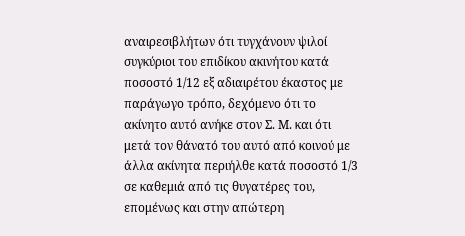αναιρεσιβλήτων ότι τυγχάνουν ψιλοί συγκύριοι του επιδίκου ακινήτου κατά ποσοστό 1/12 εξ αδιαιρέτου έκαστος με παράγωγο τρόπο, δεχόμενο ότι το ακίνητο αυτό ανήκε στον Σ. Μ. και ότι μετά τον θάνατό του αυτό από κοινού με άλλα ακίνητα περιήλθε κατά ποσοστό 1/3 σε καθεμιά από τις θυγατέρες του, επομένως και στην απώτερη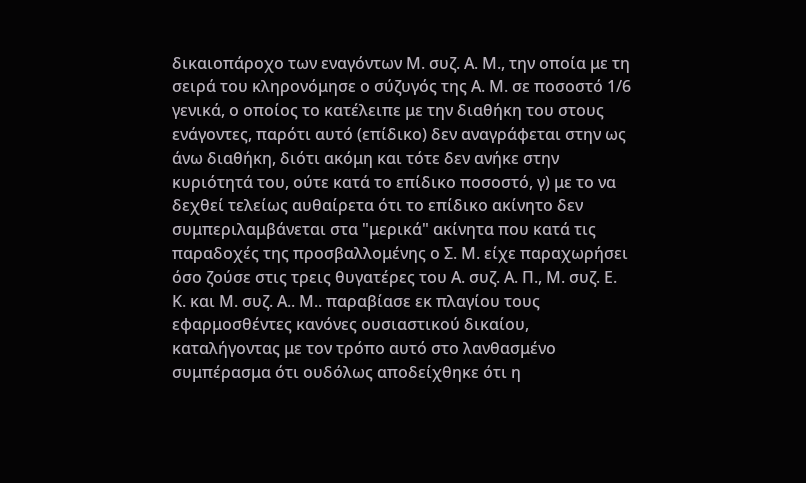δικαιοπάροχο των εναγόντων Μ. συζ. Α. Μ., την οποία με τη σειρά του κληρονόμησε ο σύζυγός της Α. Μ. σε ποσοστό 1/6 γενικά, ο οποίος το κατέλειπε με την διαθήκη του στους ενάγοντες, παρότι αυτό (επίδικο) δεν αναγράφεται στην ως άνω διαθήκη, διότι ακόμη και τότε δεν ανήκε στην κυριότητά του, ούτε κατά το επίδικο ποσοστό, γ) με το να δεχθεί τελείως αυθαίρετα ότι το επίδικο ακίνητο δεν συμπεριλαμβάνεται στα "μερικά" ακίνητα που κατά τις παραδοχές της προσβαλλομένης ο Σ. Μ. είχε παραχωρήσει όσο ζούσε στις τρεις θυγατέρες του Α. συζ. Α. Π., Μ. συζ. Ε. Κ. και Μ. συζ. Α.. Μ.. παραβίασε εκ πλαγίου τους εφαρμοσθέντες κανόνες ουσιαστικού δικαίου, καταλήγοντας με τον τρόπο αυτό στο λανθασμένο συμπέρασμα ότι ουδόλως αποδείχθηκε ότι η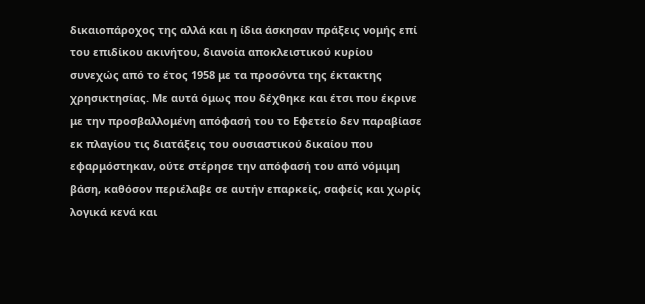δικαιοπάροχος της αλλά και η ίδια άσκησαν πράξεις νομής επί του επιδίκου ακινήτου, διανοία αποκλειστικού κυρίου συνεχώς από το έτος 1958 με τα προσόντα της έκτακτης χρησικτησίας. Με αυτά όμως που δέχθηκε και έτσι που έκρινε με την προσβαλλομένη απόφασή του το Εφετείο δεν παραβίασε εκ πλαγίου τις διατάξεις του ουσιαστικού δικαίου που εφαρμόστηκαν, ούτε στέρησε την απόφασή του από νόμιμη βάση, καθόσον περιέλαβε σε αυτήν επαρκείς, σαφείς και χωρίς λογικά κενά και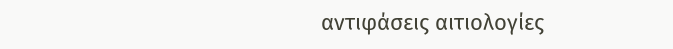αντιφάσεις αιτιολογίες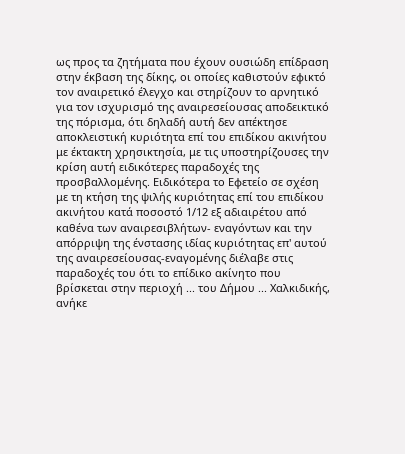ως προς τα ζητήματα που έχουν ουσιώδη επίδραση στην έκβαση της δίκης, οι οποίες καθιστούν εφικτό τον αναιρετικό έλεγχο και στηρίζουν το αρνητικό για τον ισχυρισμό της αναιρεσείουσας αποδεικτικό της πόρισμα, ότι δηλαδή αυτή δεν απέκτησε αποκλειστική κυριότητα επί του επιδίκου ακινήτου με έκτακτη χρησικτησία, με τις υποστηρίζουσες την κρίση αυτή ειδικότερες παραδοχές της προσβαλλομένης. Ειδικότερα το Εφετείο σε σχέση με τη κτήση της ψιλής κυριότητας επί του επιδίκου ακινήτου κατά ποσοστό 1/12 εξ αδιαιρέτου από καθένα των αναιρεσιβλήτων- εναγόντων και την απόρριψη της ένστασης ιδίας κυριότητας επ' αυτού της αναιρεσείουσας-εναγομένης διέλαβε στις παραδοχές του ότι το επίδικο ακίνητο που βρίσκεται στην περιοχή ... του Δήμου ... Χαλκιδικής, ανήκε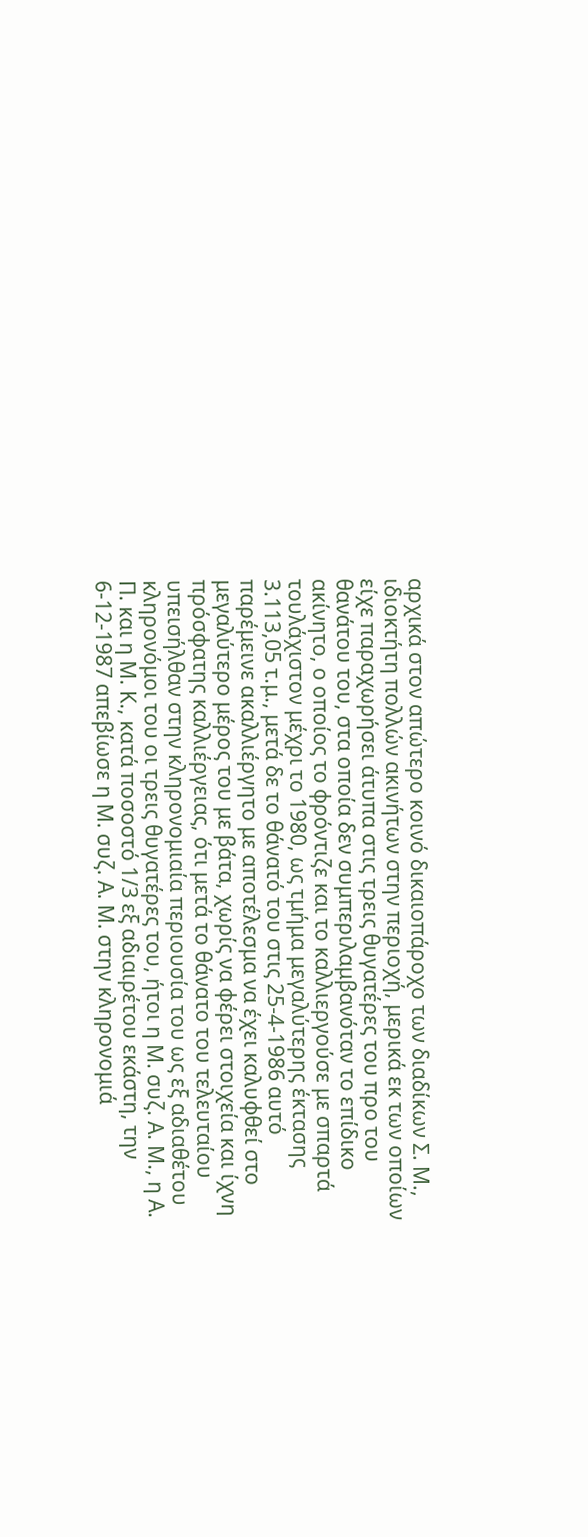αρχικά στον απώτερο κοινό δικαιοπάροχο των διαδίκων Σ. Μ., ιδιοκτήτη πολλών ακινήτων στην περιοχή, μερικά εκ των οποίων είχε παραχωρήσει άτυπα στις τρεις θυγατέρες του προ του θανάτου του, στα οποία δεν συμπεριλαμβανόταν το επίδικο ακίνητο, ο οποίος το φρόντιζε και το καλλιεργούσε με σπαρτά τουλάχιστον μέχρι το 1980, ως τμήμα μεγαλύτερης έκτασης 3.113,05 τ.μ., μετά δε το θάνατό του στις 25-4-1986 αυτό παρέμεινε ακαλλιέργητο με αποτέλεσμα να έχει καλυφθεί στο μεγαλύτερο μέρος του με βάτα, χωρίς να φέρει στοιχεία και ίχνη πρόσφατης καλλιέργειας, ότι μετά το θάνατο του τελευταίου υπεισήλθαν στην κληρονομιαία περιουσία του ως εξ αδιαθέτου κληρονόμοι του οι τρεις θυγατέρες του, ήτοι η Μ. συζ. Α. Μ., η Α. Π. και η Μ. Κ., κατά ποσοστό 1/3 εξ αδιαιρέτου εκάστη, την 6-12-1987 απεβίωσε η Μ. συζ. Α. Μ. στην κληρονομιά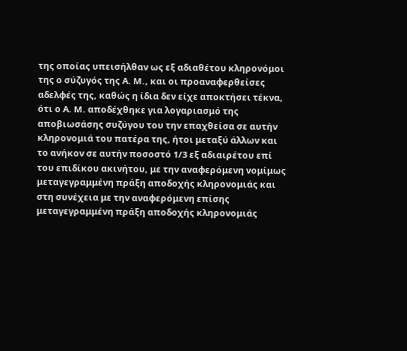της οποίας υπεισήλθαν ως εξ αδιαθέτου κληρονόμοι της ο σύζυγός της Α. Μ., και οι προαναφερθείσες αδελφές της, καθώς η ίδια δεν είχε αποκτήσει τέκνα, ότι ο Α. Μ. αποδέχθηκε για λογαριασμό της αποβιωσάσης συζύγου του την επαχθείσα σε αυτήν κληρονομιά του πατέρα της, ήτοι μεταξύ άλλων και το ανήκον σε αυτήν ποσοστό 1/3 εξ αδιαιρέτου επί του επιδίκου ακινήτου, με την αναφερόμενη νομίμως μεταγεγραμμένη πράξη αποδοχής κληρονομιάς και στη συνέχεια με την αναφερόμενη επίσης μεταγεγραμμένη πράξη αποδοχής κληρονομιάς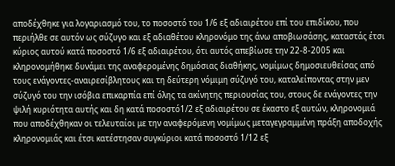αποδέχθηκε για λογαριασμό του, το ποσοστό του 1/6 εξ αδιαιρέτου επί του επιδίκου, που περιήλθε σε αυτόν ως σύζυγο και εξ αδιαθέτου κληρονόμο της άνω αποβιωσάσης, καταστάς έτσι κύριος αυτού κατά ποσοστό 1/6 εξ αδιαιρέτου, ότι αυτός απεβίωσε την 22-8-2005 και κληρονομήθηκε δυνάμει της αναφερομένης δημόσιας διαθήκης, νομίμως δημοσιευθείσας από τους ενάγοντες-αναιρεσίβλητους και τη δεύτερη νόμιμη σύζυγό του, καταλείποντας στην μεν σύζυγό του την ισόβια επικαρπία επί όλης τα ακίνητης περιουσίας του, στους δε ενάγοντες την ψιλή κυριότητα αυτής και δη κατά ποσοστό1/2 εξ αδιαιρέτου σε έκαστο εξ αυτών, κληρονομιά που αποδέχθηκαν οι τελευταίοι με την αναφερόμενη νομίμως μεταγεγραμμένη πράξη αποδοχής κληρονομιάς και έτσι κατέστησαν συγκύριοι κατά ποσοστό 1/12 εξ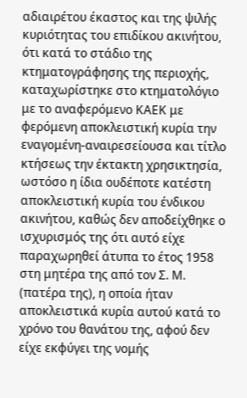αδιαιρέτου έκαστος και της ψιλής κυριότητας του επιδίκου ακινήτου, ότι κατά το στάδιο της κτηματογράφησης της περιοχής, καταχωρίστηκε στο κτηματολόγιο με το αναφερόμενο ΚΑΕΚ με φερόμενη αποκλειστική κυρία την εναγομένη-αναιρεσείουσα και τίτλο κτήσεως την έκτακτη χρησικτησία, ωστόσο η ίδια ουδέποτε κατέστη αποκλειστική κυρία του ένδικου ακινήτου, καθώς δεν αποδείχθηκε ο ισχυρισμός της ότι αυτό είχε παραχωρηθεί άτυπα το έτος 1958 στη μητέρα της από τον Σ. Μ. (πατέρα της), η οποία ήταν αποκλειστικά κυρία αυτού κατά το χρόνο του θανάτου της, αφού δεν είχε εκφύγει της νομής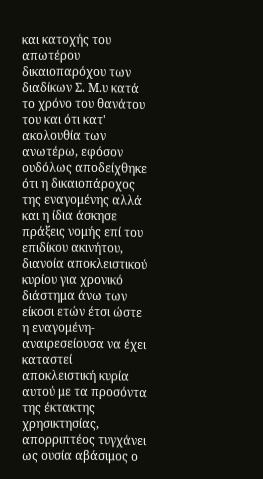και κατοχής του απωτέρου δικαιοπαρόχου των διαδίκων Σ. Μ.υ κατά το χρόνο του θανάτου του και ότι κατ' ακολουθία των ανωτέρω, εφόσον ουδόλως αποδείχθηκε ότι η δικαιοπάροχος της εναγομένης αλλά και η ίδια άσκησε πράξεις νομής επί του επιδίκου ακινήτου, διανοία αποκλειστικού κυρίου για χρονικό διάστημα άνω των είκοσι ετών έτσι ώστε η εναγομένη-αναιρεσείουσα να έχει καταστεί αποκλειστική κυρία αυτού με τα προσόντα της έκτακτης χρησικτησίας, απορριπτέος τυγχάνει ως ουσία αβάσιμος ο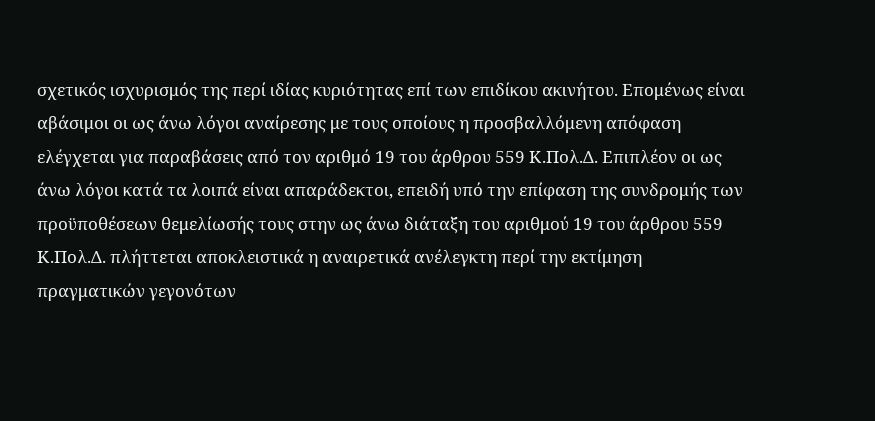σχετικός ισχυρισμός της περί ιδίας κυριότητας επί των επιδίκου ακινήτου. Επομένως είναι αβάσιμοι οι ως άνω λόγοι αναίρεσης με τους οποίους η προσβαλλόμενη απόφαση ελέγχεται για παραβάσεις από τον αριθμό 19 του άρθρου 559 Κ.Πολ.Δ. Επιπλέον οι ως άνω λόγοι κατά τα λοιπά είναι απαράδεκτοι, επειδή υπό την επίφαση της συνδρομής των προϋποθέσεων θεμελίωσής τους στην ως άνω διάταξη του αριθμού 19 του άρθρου 559 Κ.Πολ.Δ. πλήττεται αποκλειστικά η αναιρετικά ανέλεγκτη περί την εκτίμηση πραγματικών γεγονότων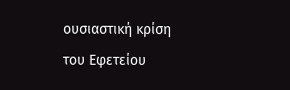ουσιαστική κρίση του Εφετείου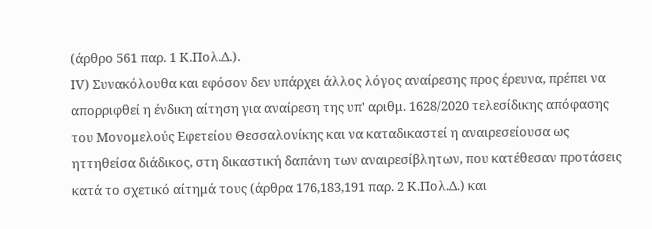(άρθρο 561 παρ. 1 Κ.Πολ.Δ.).
ΙV) Συνακόλουθα και εφόσον δεν υπάρχει άλλος λόγος αναίρεσης προς έρευνα, πρέπει να απορριφθεί η ένδικη αίτηση για αναίρεση της υπ' αριθμ. 1628/2020 τελεσίδικης απόφασης του Μονομελούς Εφετείου Θεσσαλονίκης και να καταδικαστεί η αναιρεσείουσα ως ηττηθείσα διάδικος, στη δικαστική δαπάνη των αναιρεσίβλητων, που κατέθεσαν προτάσεις κατά το σχετικό αίτημά τους (άρθρα 176,183,191 παρ. 2 Κ.Πολ.Δ.) και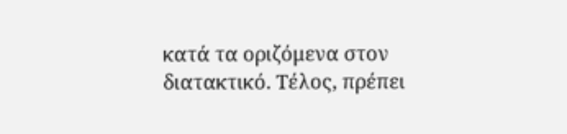κατά τα οριζόμενα στον διατακτικό. Τέλος, πρέπει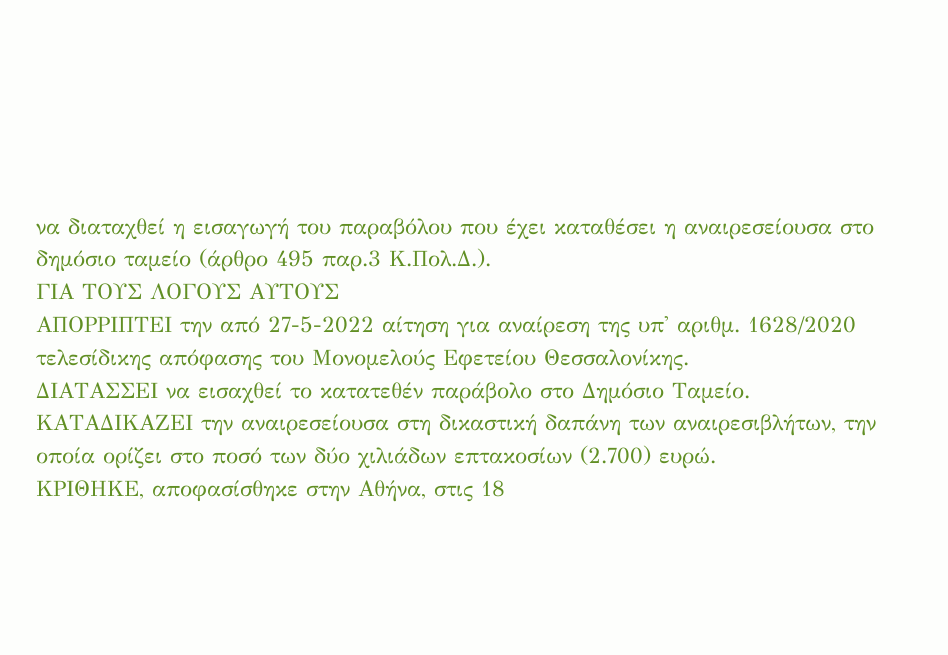να διαταχθεί η εισαγωγή του παραβόλου που έχει καταθέσει η αναιρεσείουσα στο δημόσιο ταμείο (άρθρο 495 παρ.3 Κ.Πολ.Δ.).
ΓΙΑ ΤΟΥΣ ΛΟΓΟΥΣ ΑΥΤΟΥΣ
ΑΠΟΡΡΙΠΤΕΙ την από 27-5-2022 αίτηση για αναίρεση της υπ' αριθμ. 1628/2020 τελεσίδικης απόφασης του Μονομελούς Εφετείου Θεσσαλονίκης.
ΔΙΑΤΑΣΣΕΙ να εισαχθεί το κατατεθέν παράβολο στο Δημόσιο Ταμείο.
ΚΑΤΑΔΙΚΑΖΕΙ την αναιρεσείουσα στη δικαστική δαπάνη των αναιρεσιβλήτων, την οποία ορίζει στο ποσό των δύο χιλιάδων επτακοσίων (2.700) ευρώ.
ΚΡΙΘΗΚΕ, αποφασίσθηκε στην Αθήνα, στις 18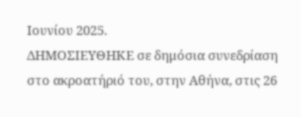Ιουνίου 2025.
ΔΗΜΟΣΙΕΥΘΗΚΕ σε δημόσια συνεδρίαση στο ακροατήριό του, στην Αθήνα, στις 26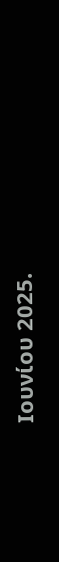Ιουνίου 2025.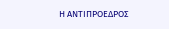Η ΑΝΤΙΠΡΟΕΔΡΟΣ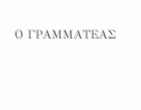Ο ΓΡΑΜΜΑΤΕΑΣ